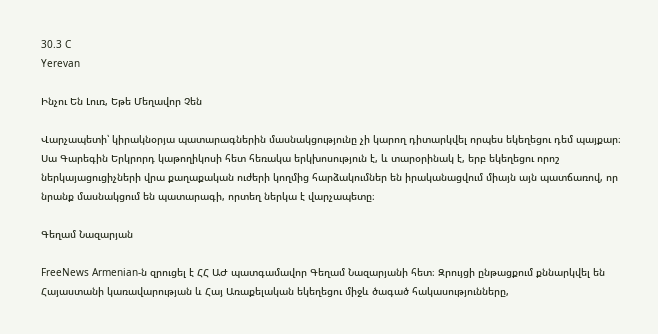30.3 C
Yerevan

Ինչու Են Լուռ, Եթե Մեղավոր Չեն

Վարչապետի՝ կիրակնօրյա պատարագներին մասնակցությունը չի կարող դիտարկվել որպես եկեղեցու դեմ պայքար։ Սա Գարեգին Երկրորդ կաթողիկոսի հետ հեռակա երկխոսություն է, և տարօրինակ է, երբ եկեղեցու որոշ ներկայացուցիչների վրա քաղաքական ուժերի կողմից հարձակումներ են իրականացվում միայն այն պատճառով, որ նրանք մասնակցում են պատարագի, որտեղ ներկա է վարչապետը։

Գեղամ Նազարյան

FreeNews Armenian‑ն զրուցել է ՀՀ ԱԺ պատգամավոր Գեղամ Նազարյանի հետ։ Զրույցի ընթացքում քննարկվել են Հայաստանի կառավարության և Հայ Առաքելական եկեղեցու միջև ծագած հակասությունները,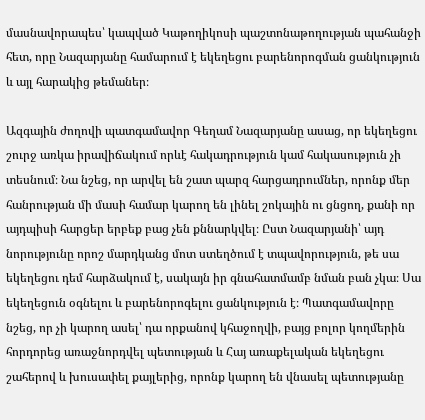մասնավորապես՝ կապված Կաթողիկոսի պաշտոնաթողության պահանջի հետ, որը Նազարյանը համարում է եկեղեցու բարենորոգման ցանկություն և այլ հարակից թեմաներ։

Ազգային ժողովի պատգամավոր Գեղամ Նազարյանը ասաց, որ եկեղեցու շուրջ առկա իրավիճակում որևէ հակադրություն կամ հակասություն չի տեսնում։ Նա նշեց, որ արվել են շատ պարզ հարցադրումներ, որոնք մեր հանրության մի մասի համար կարող են լինել շոկային ու ցնցող, քանի որ այդպիսի հարցեր երբեք բաց չեն քննարկվել։ Ըստ Նազարյանի՝ այդ նորությունը որոշ մարդկանց մոտ ստեղծում է տպավորություն, թե սա եկեղեցու դեմ հարձակում է, սակայն իր գնահատմամբ նման բան չկա։ Սա եկեղեցուն օգնելու և բարենորոգելու ցանկություն է։ Պատգամավորը նշեց, որ չի կարող ասել՝ դա որքանով կհաջողվի, բայց բոլոր կողմերին հորդորեց առաջնորդվել պետության և Հայ առաքելական եկեղեցու շահերով և խուսափել քայլերից, որոնք կարող են վնասել պետությանը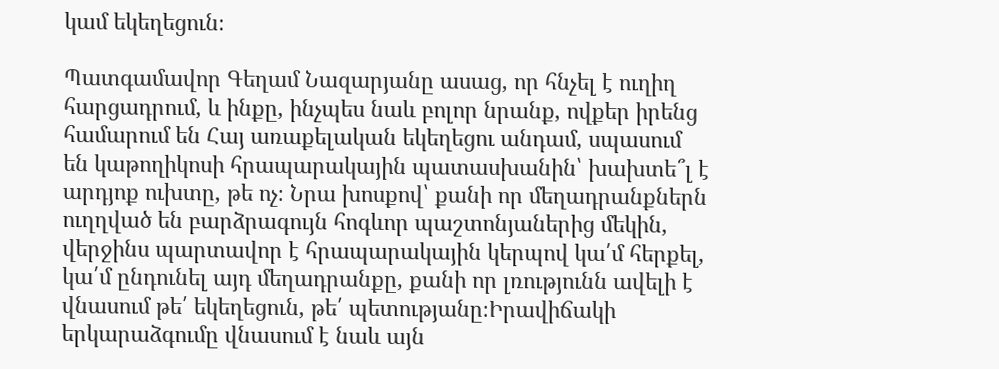կամ եկեղեցուն։

Պատգամավոր Գեղամ Նազարյանը ասաց, որ հնչել է ուղիղ հարցադրում, և ինքը, ինչպես նաև բոլոր նրանք, ովքեր իրենց համարում են Հայ առաքելական եկեղեցու անդամ, սպասում են կաթողիկոսի հրապարակային պատասխանին՝ խախտե՞լ է արդյոք ուխտը, թե ոչ։ Նրա խոսքով՝ քանի որ մեղադրանքներն ուղղված են բարձրագույն հոգևոր պաշտոնյաներից մեկին, վերջինս պարտավոր է հրապարակային կերպով կա՛մ հերքել, կա՛մ ընդունել այդ մեղադրանքը, քանի որ լռությունն ավելի է վնասում թե՛ եկեղեցուն, թե՛ պետությանը։Իրավիճակի երկարաձգումը վնասում է նաև այն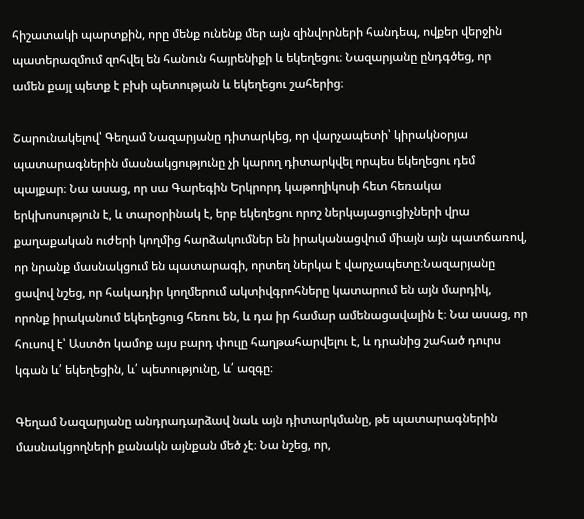հիշատակի պարտքին, որը մենք ունենք մեր այն զինվորների հանդեպ, ովքեր վերջին պատերազմում զոհվել են հանուն հայրենիքի և եկեղեցու։ Նազարյանը ընդգծեց, որ ամեն քայլ պետք է բխի պետության և եկեղեցու շահերից։

Շարունակելով՝ Գեղամ Նազարյանը դիտարկեց, որ վարչապետի՝ կիրակնօրյա պատարագներին մասնակցությունը չի կարող դիտարկվել որպես եկեղեցու դեմ պայքար։ Նա ասաց, որ սա Գարեգին Երկրորդ կաթողիկոսի հետ հեռակա երկխոսություն է, և տարօրինակ է, երբ եկեղեցու որոշ ներկայացուցիչների վրա քաղաքական ուժերի կողմից հարձակումներ են իրականացվում միայն այն պատճառով, որ նրանք մասնակցում են պատարագի, որտեղ ներկա է վարչապետը։Նազարյանը ցավով նշեց, որ հակադիր կողմերում ակտիվգրոհները կատարում են այն մարդիկ, որոնք իրականում եկեղեցուց հեռու են, և դա իր համար ամենացավալին է։ Նա ասաց, որ հուսով է՝ Աստծո կամոք այս բարդ փուլը հաղթահարվելու է, և դրանից շահած դուրս կգան և՛ եկեղեցին, և՛ պետությունը, և՛ ազգը։

Գեղամ Նազարյանը անդրադարձավ նաև այն դիտարկմանը, թե պատարագներին մասնակցողների քանակն այնքան մեծ չէ։ Նա նշեց, որ,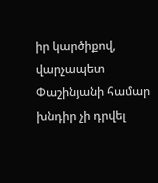իր կարծիքով, վարչապետ Փաշինյանի համար խնդիր չի դրվել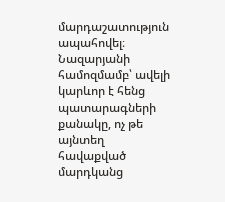մարդաշատություն ապահովել։ Նազարյանի համոզմամբ՝ ավելի կարևոր է հենց պատարագների քանակը, ոչ թե այնտեղ հավաքված մարդկանց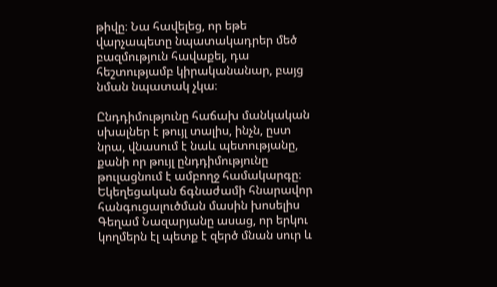թիվը։ Նա հավելեց, որ եթե վարչապետը նպատակադրեր մեծ բազմություն հավաքել, դա հեշտությամբ կիրականանար, բայց նման նպատակ չկա։

Ընդդիմությունը հաճախ մանկական սխալներ է թույլ տալիս, ինչն, ըստ նրա, վնասում է նաև պետությանը, քանի որ թույլ ընդդիմությունը թուլացնում է ամբողջ համակարգը։ Եկեղեցական ճգնաժամի հնարավոր հանգուցալուծման մասին խոսելիս Գեղամ Նազարյանը ասաց, որ երկու կողմերն էլ պետք է զերծ մնան սուր և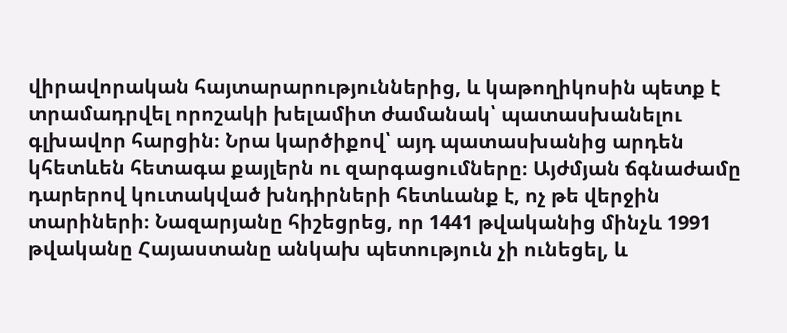վիրավորական հայտարարություններից, և կաթողիկոսին պետք է տրամադրվել որոշակի խելամիտ ժամանակ՝ պատասխանելու գլխավոր հարցին։ Նրա կարծիքով՝ այդ պատասխանից արդեն կհետևեն հետագա քայլերն ու զարգացումները։ Այժմյան ճգնաժամը դարերով կուտակված խնդիրների հետևանք է, ոչ թե վերջին տարիների։ Նազարյանը հիշեցրեց, որ 1441 թվականից մինչև 1991 թվականը Հայաստանը անկախ պետություն չի ունեցել, և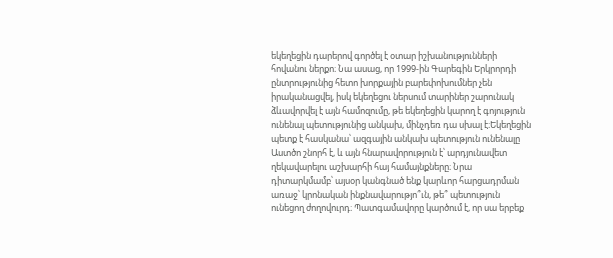եկեղեցին դարերով գործել է օտար իշխանությունների հովանու ներքո։ Նա ասաց, որ 1999-ին Գարեգին Երկրորդի ընտրությունից հետո խորքային բարեփոխումներ չեն իրականացվել, իսկ եկեղեցու ներսում տարիներ շարունակ ձևավորվել է այն համոզումը, թե եկեղեցին կարող է գոյություն ունենալ պետությունից անկախ, մինչդեռ դա սխալ է։Եկեղեցին պետք է հասկանա՝ ազգային անկախ պետություն ունենալը Աստծո շնորհ է, և այն հնարավորություն է՝ արդյունավետ ղեկավարելու աշխարհի հայ համայնքները։ Նրա դիտարկմամբ՝ այսօր կանգնած ենք կարևոր հարցադրման առաջ՝ կրոնական ինքնավարությո՞ւն, թե՞ պետություն ունեցող ժողովուրդ։ Պատգամավորը կարծում է, որ սա երբեք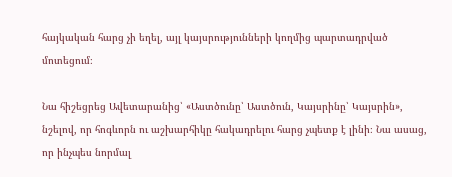հայկական հարց չի եղել, այլ կայսրությունների կողմից պարտադրված մոտեցում։

Նա հիշեցրեց Ավետարանից՝ «Աստծունը՝ Աստծուն, Կայսրինը՝ Կայսրին», նշելով, որ հոգևորն ու աշխարհիկը հակադրելու հարց չպետք է լինի։ Նա ասաց, որ ինչպես նորմալ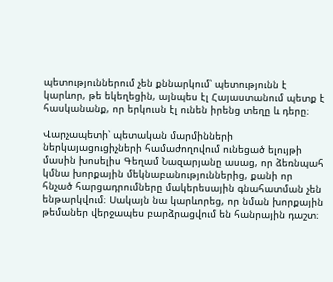պետություններում չեն քննարկում՝ պետությունն է կարևոր, թե եկեղեցին, այնպես էլ Հայաստանում պետք է հասկանանք, որ երկուսն էլ ունեն իրենց տեղը և դերը։

Վարչապետի՝ պետական մարմինների ներկայացուցիչների համաժողովում ունեցած ելույթի մասին խոսելիս Գեղամ Նազարյանը ասաց, որ ձեռնպահ կմնա խորքային մեկնաբանություններից, քանի որ հնչած հարցադրումները մակերեսային գնահատման չեն ենթարկվում։ Սակայն նա կարևորեց, որ նման խորքային թեմաներ վերջապես բարձրացվում են հանրային դաշտ։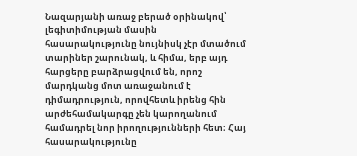Նազարյանի առաջ բերած օրինակով՝ լեգիտիմության մասին հասարակությունը նույնիսկ չէր մտածում տարիներ շարունակ, և հիմա, երբ այդ հարցերը բարձրացվում են, որոշ մարդկանց մոտ առաջանում է դիմադրություն, որովհետև իրենց հին արժեհամակարգը չեն կարողանում համադրել նոր իրողությունների հետ։ Հայ հասարակությունը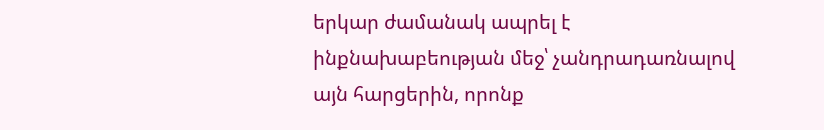երկար ժամանակ ապրել է ինքնախաբեության մեջ՝ չանդրադառնալով այն հարցերին, որոնք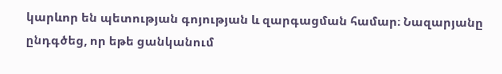կարևոր են պետության գոյության և զարգացման համար։ Նազարյանը ընդգծեց, որ եթե ցանկանում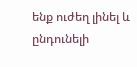ենք ուժեղ լինել և ընդունելի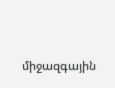միջազգային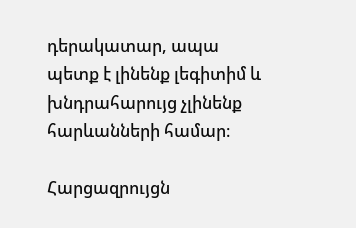դերակատար, ապա պետք է լինենք լեգիտիմ և խնդրահարույց չլինենք հարևանների համար։

Հարցազրույցն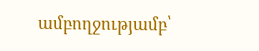ամբողջությամբ՝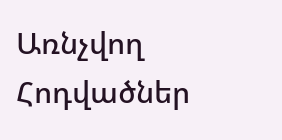Առնչվող Հոդվածներ